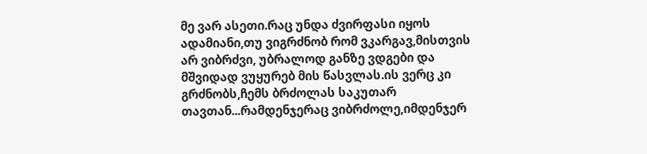მე ვარ ასეთი.რაც უნდა ძვირფასი იყოს ადამიანი,თუ ვიგრძნობ რომ ვკარგავ,მისთვის არ ვიბრძვი, უბრალოდ განზე ვდგები და მშვიდად ვუყურებ მის წასვლას.ის ვერც კი გრძნობს,ჩემს ბრძოლას საკუთარ თავთან...რამდენჯერაც ვიბრძოლე,იმდენჯერ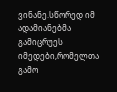ვინანე.სწორედ იმ ადამიანებმა გამიცრუეს იმედები,რომელთა გამო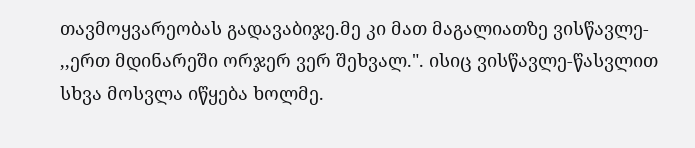თავმოყვარეობას გადავაბიჯე.მე კი მათ მაგალიათზე ვისწავლე- ,,ერთ მდინარეში ორჯერ ვერ შეხვალ.". ისიც ვისწავლე-წასვლით სხვა მოსვლა იწყება ხოლმე.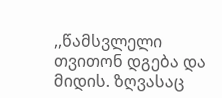,,წამსვლელი თვითონ დგება და მიდის. ზღვასაც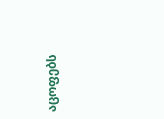აცოფებს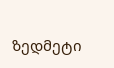ზედმეტი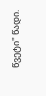წვეტი" წადი.